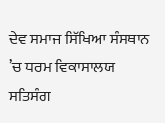ਦੇਵ ਸਮਾਜ ਸਿੱਖਿਆ ਸੰਸਥਾਨ ’ਚ ਧਰਮ ਵਿਕਾਸਾਲਯ ਸਤਿਸੰਗ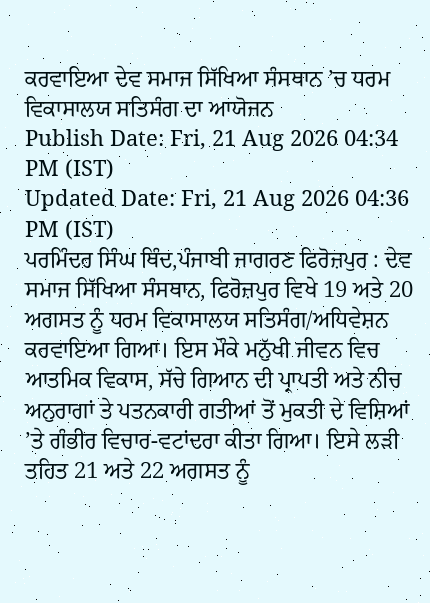ਕਰਵਾਇਆ ਦੇਵ ਸਮਾਜ ਸਿੱਖਿਆ ਸੰਸਥਾਨ ’ਚ ਧਰਮ ਵਿਕਾਸਾਲਯ ਸਤਿਸੰਗ ਦਾ ਆਯੋਜਨ
Publish Date: Fri, 21 Aug 2026 04:34 PM (IST)
Updated Date: Fri, 21 Aug 2026 04:36 PM (IST)
ਪਰਮਿੰਦਰ ਸਿੰਘ ਥਿੰਦ,ਪੰਜਾਬੀ ਜਾਗਰਣ ਫਿਰੋਜ਼ਪੁਰ : ਦੇਵ ਸਮਾਜ ਸਿੱਖਿਆ ਸੰਸਥਾਨ, ਫਿਰੋਜ਼ਪੁਰ ਵਿਖੇ 19 ਅਤੇ 20 ਅਗਸਤ ਨੂੰ ਧਰਮ ਵਿਕਾਸਾਲਯ ਸਤਿਸੰਗ/ਅਧਿਵੇਸ਼ਨ ਕਰਵਾਇਆ ਗਿਆ। ਇਸ ਮੌਕੇ ਮਨੁੱਖੀ ਜੀਵਨ ਵਿਚ ਆਤਮਿਕ ਵਿਕਾਸ, ਸੱਚੇ ਗਿਆਨ ਦੀ ਪ੍ਰਾਪਤੀ ਅਤੇ ਨੀਚ ਅਨੁਰਾਗਾਂ ਤੇ ਪਤਨਕਾਰੀ ਗਤੀਆਂ ਤੋਂ ਮੁਕਤੀ ਦੇ ਵਿਸ਼ਿਆਂ ’ਤੇ ਗੰਭੀਰ ਵਿਚਾਰ-ਵਟਾਂਦਰਾ ਕੀਤਾ ਗਿਆ। ਇਸੇ ਲੜੀ ਤਹਿਤ 21 ਅਤੇ 22 ਅਗਸਤ ਨੂੰ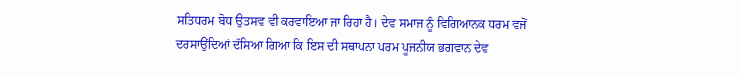ਸਤਿਧਰਮ ਬੋਧ ਉਤਸਵ ਵੀ ਕਰਵਾਇਆ ਜਾ ਰਿਹਾ ਹੈ। ਦੇਵ ਸਮਾਜ ਨੂੰ ਵਿਗਿਆਨਕ ਧਰਮ ਵਜੋਂ ਦਰਸਾਉਂਦਿਆਂ ਦੱਸਿਆ ਗਿਆ ਕਿ ਇਸ ਦੀ ਸਥਾਪਨਾ ਪਰਮ ਪੂਜਨੀਯ ਭਗਵਾਨ ਦੇਵ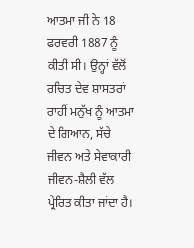ਆਤਮਾ ਜੀ ਨੇ 18 ਫਰਵਰੀ 1887 ਨੂੰ ਕੀਤੀ ਸੀ। ਉਨ੍ਹਾਂ ਵੱਲੋਂ ਰਚਿਤ ਦੇਵ ਸ਼ਾਸਤਰਾਂ ਰਾਹੀਂ ਮਨੁੱਖ ਨੂੰ ਆਤਮਾ ਦੇ ਗਿਆਨ, ਸੱਚੇ ਜੀਵਨ ਅਤੇ ਸੇਵਾਕਾਰੀ ਜੀਵਨ-ਸ਼ੈਲੀ ਵੱਲ ਪ੍ਰੇਰਿਤ ਕੀਤਾ ਜਾਂਦਾ ਹੈ।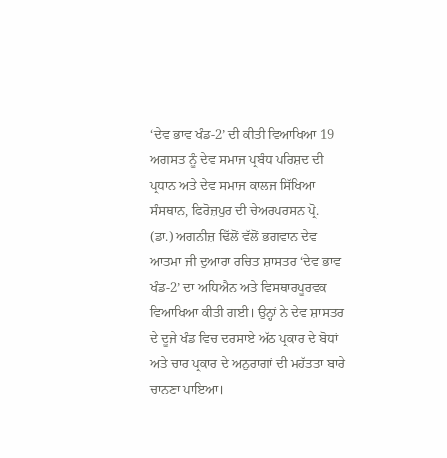‘ਦੇਵ ਭਾਵ ਖੰਡ-2’ ਦੀ ਕੀਤੀ ਵਿਆਖਿਆ 19 ਅਗਸਤ ਨੂੰ ਦੇਵ ਸਮਾਜ ਪ੍ਰਬੰਧ ਪਰਿਸ਼ਦ ਦੀ ਪ੍ਰਧਾਨ ਅਤੇ ਦੇਵ ਸਮਾਜ ਕਾਲਜ ਸਿੱਖਿਆ ਸੰਸਥਾਨ, ਫਿਰੋਜ਼ਪੁਰ ਦੀ ਚੇਅਰਪਰਸਨ ਪ੍ਰੋ. (ਡਾ.) ਅਗਨੀਜ਼ ਢਿੱਲੋਂ ਵੱਲੋਂ ਭਗਵਾਨ ਦੇਵ ਆਤਮਾ ਜੀ ਦੁਆਰਾ ਰਚਿਤ ਸ਼ਾਸਤਰ ‘ਦੇਵ ਭਾਵ ਖੰਡ-2’ ਦਾ ਅਧਿਐਨ ਅਤੇ ਵਿਸਥਾਰਪੂਰਵਕ ਵਿਆਖਿਆ ਕੀਤੀ ਗਈ। ਉਨ੍ਹਾਂ ਨੇ ਦੇਵ ਸ਼ਾਸਤਰ ਦੇ ਦੂਜੇ ਖੰਡ ਵਿਚ ਦਰਸਾਏ ਅੱਠ ਪ੍ਰਕਾਰ ਦੇ ਬੋਧਾਂ ਅਤੇ ਚਾਰ ਪ੍ਰਕਾਰ ਦੇ ਅਨੁਰਾਗਾਂ ਦੀ ਮਹੱਤਤਾ ਬਾਰੇ ਚਾਨਣਾ ਪਾਇਆ।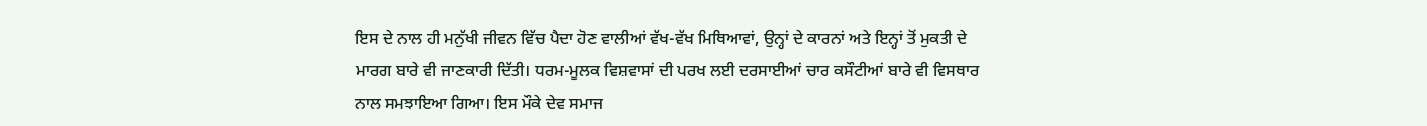ਇਸ ਦੇ ਨਾਲ ਹੀ ਮਨੁੱਖੀ ਜੀਵਨ ਵਿੱਚ ਪੈਦਾ ਹੋਣ ਵਾਲੀਆਂ ਵੱਖ-ਵੱਖ ਮਿਥਿਆਵਾਂ, ਉਨ੍ਹਾਂ ਦੇ ਕਾਰਨਾਂ ਅਤੇ ਇਨ੍ਹਾਂ ਤੋਂ ਮੁਕਤੀ ਦੇ ਮਾਰਗ ਬਾਰੇ ਵੀ ਜਾਣਕਾਰੀ ਦਿੱਤੀ। ਧਰਮ-ਮੂਲਕ ਵਿਸ਼ਵਾਸਾਂ ਦੀ ਪਰਖ ਲਈ ਦਰਸਾਈਆਂ ਚਾਰ ਕਸੌਟੀਆਂ ਬਾਰੇ ਵੀ ਵਿਸਥਾਰ ਨਾਲ ਸਮਝਾਇਆ ਗਿਆ। ਇਸ ਮੌਕੇ ਦੇਵ ਸਮਾਜ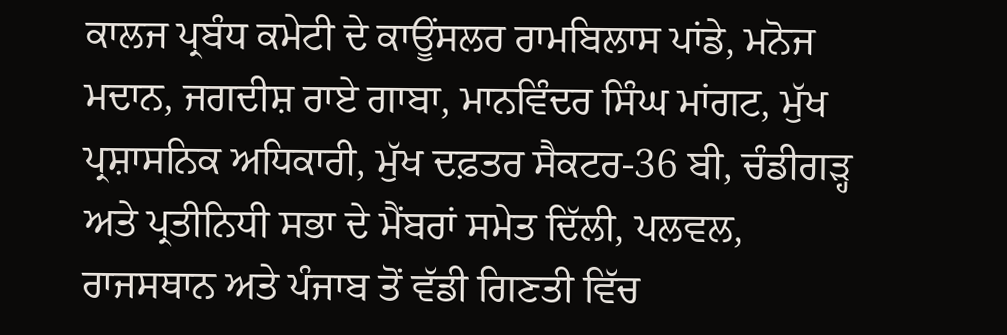ਕਾਲਜ ਪ੍ਰਬੰਧ ਕਮੇਟੀ ਦੇ ਕਾਊਂਸਲਰ ਰਾਮਬਿਲਾਸ ਪਾਂਡੇ, ਮਨੋਜ ਮਦਾਨ, ਜਗਦੀਸ਼ ਰਾਏ ਗਾਬਾ, ਮਾਨਵਿੰਦਰ ਸਿੰਘ ਮਾਂਗਟ, ਮੁੱਖ ਪ੍ਰਸ਼ਾਸਨਿਕ ਅਧਿਕਾਰੀ, ਮੁੱਖ ਦਫ਼ਤਰ ਸੈਕਟਰ-36 ਬੀ, ਚੰਡੀਗੜ੍ਹ ਅਤੇ ਪ੍ਰਤੀਨਿਧੀ ਸਭਾ ਦੇ ਮੈਂਬਰਾਂ ਸਮੇਤ ਦਿੱਲੀ, ਪਲਵਲ, ਰਾਜਸਥਾਨ ਅਤੇ ਪੰਜਾਬ ਤੋਂ ਵੱਡੀ ਗਿਣਤੀ ਵਿੱਚ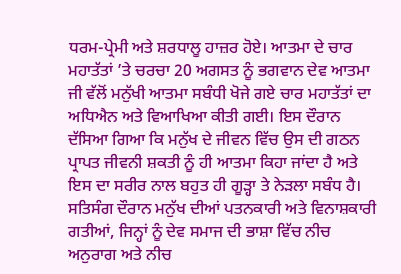ਧਰਮ-ਪ੍ਰੇਮੀ ਅਤੇ ਸ਼ਰਧਾਲੂ ਹਾਜ਼ਰ ਹੋਏ। ਆਤਮਾ ਦੇ ਚਾਰ ਮਹਾਤੱਤਾਂ ’ਤੇ ਚਰਚਾ 20 ਅਗਸਤ ਨੂੰ ਭਗਵਾਨ ਦੇਵ ਆਤਮਾ ਜੀ ਵੱਲੋਂ ਮਨੁੱਖੀ ਆਤਮਾ ਸਬੰਧੀ ਖੋਜੇ ਗਏ ਚਾਰ ਮਹਾਤੱਤਾਂ ਦਾ ਅਧਿਐਨ ਅਤੇ ਵਿਆਖਿਆ ਕੀਤੀ ਗਈ। ਇਸ ਦੌਰਾਨ ਦੱਸਿਆ ਗਿਆ ਕਿ ਮਨੁੱਖ ਦੇ ਜੀਵਨ ਵਿੱਚ ਉਸ ਦੀ ਗਠਨ ਪ੍ਰਾਪਤ ਜੀਵਨੀ ਸ਼ਕਤੀ ਨੂੰ ਹੀ ਆਤਮਾ ਕਿਹਾ ਜਾਂਦਾ ਹੈ ਅਤੇ ਇਸ ਦਾ ਸਰੀਰ ਨਾਲ ਬਹੁਤ ਹੀ ਗੂੜ੍ਹਾ ਤੇ ਨੇੜਲਾ ਸਬੰਧ ਹੈ। ਸਤਿਸੰਗ ਦੌਰਾਨ ਮਨੁੱਖ ਦੀਆਂ ਪਤਨਕਾਰੀ ਅਤੇ ਵਿਨਾਸ਼ਕਾਰੀ ਗਤੀਆਂ, ਜਿਨ੍ਹਾਂ ਨੂੰ ਦੇਵ ਸਮਾਜ ਦੀ ਭਾਸ਼ਾ ਵਿੱਚ ਨੀਚ ਅਨੁਰਾਗ ਅਤੇ ਨੀਚ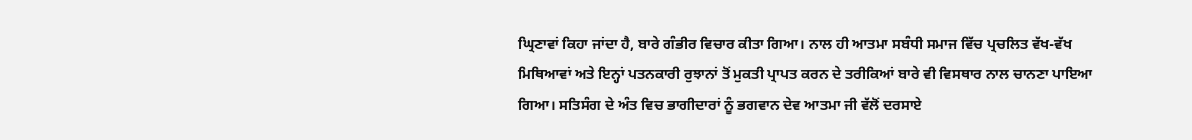ਘ੍ਰਿਣਾਵਾਂ ਕਿਹਾ ਜਾਂਦਾ ਹੈ, ਬਾਰੇ ਗੰਭੀਰ ਵਿਚਾਰ ਕੀਤਾ ਗਿਆ। ਨਾਲ ਹੀ ਆਤਮਾ ਸਬੰਧੀ ਸਮਾਜ ਵਿੱਚ ਪ੍ਰਚਲਿਤ ਵੱਖ-ਵੱਖ ਮਿਥਿਆਵਾਂ ਅਤੇ ਇਨ੍ਹਾਂ ਪਤਨਕਾਰੀ ਰੁਝਾਨਾਂ ਤੋਂ ਮੁਕਤੀ ਪ੍ਰਾਪਤ ਕਰਨ ਦੇ ਤਰੀਕਿਆਂ ਬਾਰੇ ਵੀ ਵਿਸਥਾਰ ਨਾਲ ਚਾਨਣਾ ਪਾਇਆ ਗਿਆ। ਸਤਿਸੰਗ ਦੇ ਅੰਤ ਵਿਚ ਭਾਗੀਦਾਰਾਂ ਨੂੰ ਭਗਵਾਨ ਦੇਵ ਆਤਮਾ ਜੀ ਵੱਲੋਂ ਦਰਸਾਏ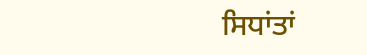ਸਿਧਾਂਤਾਂ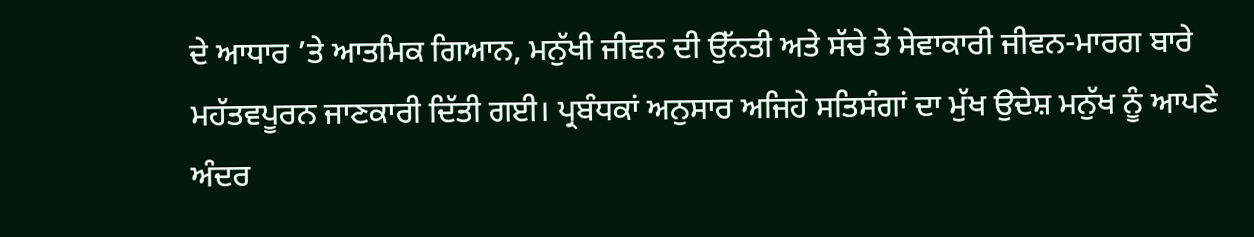ਦੇ ਆਧਾਰ ’ਤੇ ਆਤਮਿਕ ਗਿਆਨ, ਮਨੁੱਖੀ ਜੀਵਨ ਦੀ ਉੱਨਤੀ ਅਤੇ ਸੱਚੇ ਤੇ ਸੇਵਾਕਾਰੀ ਜੀਵਨ-ਮਾਰਗ ਬਾਰੇ ਮਹੱਤਵਪੂਰਨ ਜਾਣਕਾਰੀ ਦਿੱਤੀ ਗਈ। ਪ੍ਰਬੰਧਕਾਂ ਅਨੁਸਾਰ ਅਜਿਹੇ ਸਤਿਸੰਗਾਂ ਦਾ ਮੁੱਖ ਉਦੇਸ਼ ਮਨੁੱਖ ਨੂੰ ਆਪਣੇ ਅੰਦਰ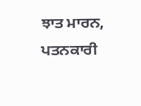ਝਾਤ ਮਾਰਨ, ਪਤਨਕਾਰੀ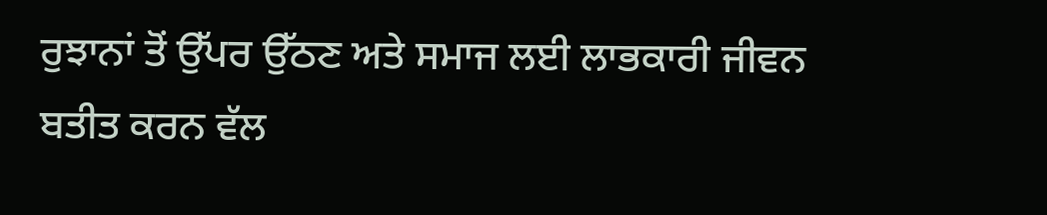ਰੁਝਾਨਾਂ ਤੋਂ ਉੱਪਰ ਉੱਠਣ ਅਤੇ ਸਮਾਜ ਲਈ ਲਾਭਕਾਰੀ ਜੀਵਨ ਬਤੀਤ ਕਰਨ ਵੱਲ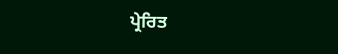ਪ੍ਰੇਰਿਤ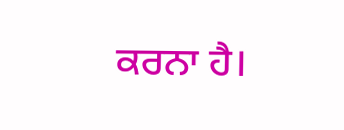ਕਰਨਾ ਹੈ।